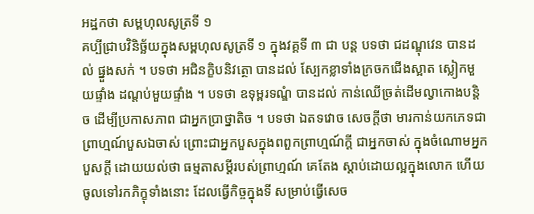អដ្ឋកថា សម្ពហុលសូត្រទី ១
គប្បីជ្រាបវិនិច្ឆ័យក្នុងសម្ពហុលសូត្រទី ១ ក្នុងវគ្គទី ៣ ជា បន្ត បទថា ជដណ្ឌុវេន បានដល់ ផ្នួងសក់ ។ បទថា អជិនក្ខិបនិវត្ថោ បានដល់ ស្បែកខ្លាទាំងក្រចកជើងស្អាត ស្លៀកមួយផ្ទាំង ដណ្តប់មួយផ្ទាំង ។ បទថា ឧទុម្ពរទណ្ឌំ បានដល់ កាន់ឈើច្រត់ដើមល្វាកោងបន្តិច ដើម្បីប្រកាសភាព ជាអ្នកប្រាថ្នាតិច ។ បទថា ឯតទវោច សេចក្តីថា មារកាន់យកភេទជា ព្រាហ្មណ៍បួសឯចាស់ ព្រោះជាអ្នកបួសក្នុងពពួកព្រាហ្មណ៍ក្តី ជាអ្នកចាស់ ក្នុងចំណោមអ្នកបួសក្តី ដោយយល់ថា ធម្មតាសម្តីរបស់ព្រាហ្មណ៍ គេតែង ស្តាប់ដោយល្អក្នុងលោក ហើយចូលទៅរកភិក្ខុទាំងនោះ ដែលធ្វើកិច្ចក្នុងទី សម្រាប់ធ្វើសេច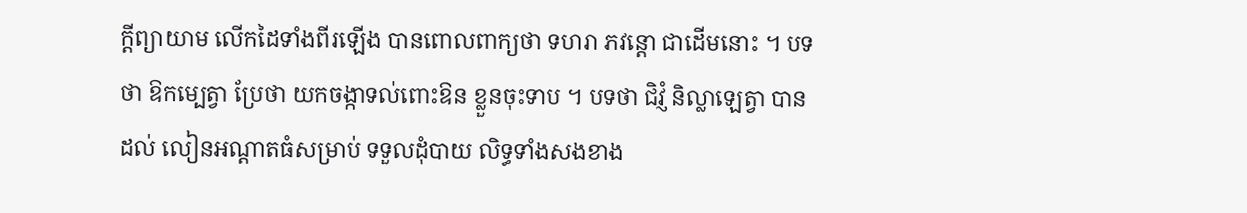ក្តីព្យាយាម លើកដៃទាំងពីរឡើង បានពោលពាក្យថា ទហរា ភវន្តោ ជាដើមនោះ ។ បទថា ឱកម្បេត្វា ប្រែថា យកចង្កាទល់ពោះឱន ខ្លួនចុះទាប ។ បទថា ជិវ្ញំ និល្លាឡេត្វា បានដល់ លៀនអណ្តាតធំសម្រាប់ ទទួលដុំបាយ លិទ្ធទាំងសងខាង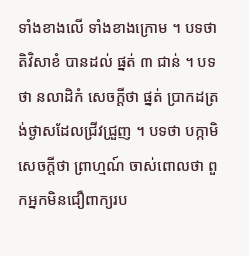ទាំងខាងលើ ទាំងខាងក្រោម ។ បទថា តិវិសាខំ បានដល់ ផ្នត់ ៣ ជាន់ ។ បទថា នលាដិកំ សេចក្តីថា ផ្នត់ ប្រាកដត្រង់ថ្ងាសដែលជ្រីវជ្រួញ ។ បទថា បក្កាមិ សេចក្តីថា ព្រាហ្មណ៍ ចាស់ពោលថា ពួកអ្នកមិនជឿពាក្យរប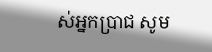ស់អ្នកប្រាជ សូម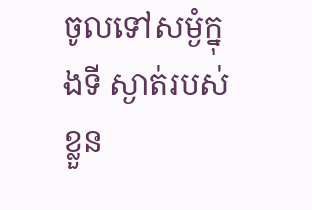ចូលទៅសម្ងំក្នុងទី ស្ងាត់របស់ខ្លួន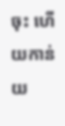ចុះ ហើយកាន់យ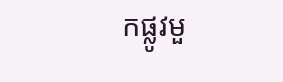កផ្លូវមួ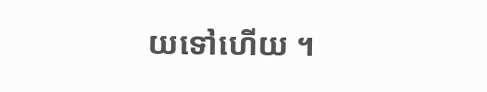យទៅហើយ ។